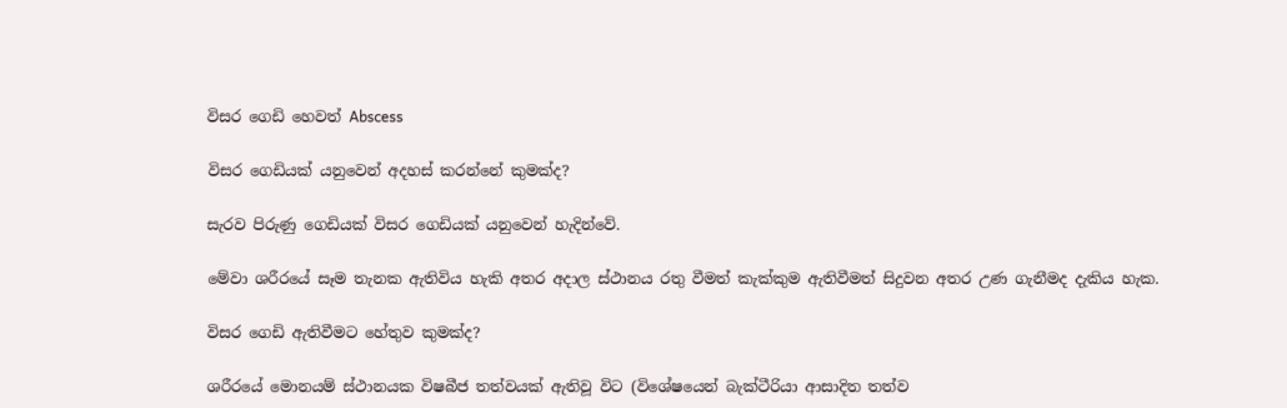විසර ගෙඩි හෙවත් Abscess

විසර ගෙඩියක් යනුවෙන් අදහස් කරන්නේ කුමක්ද?

සැරව පිරුණු ගෙඩියක් විසර ගෙඩියක් යනුවෙන් හැදින්වේ.

මේවා ශරීරයේ සෑම තැනක ඇතිවිය හැකි අතර අදාල ස්ථානය රතු වීමත් කැක්කුම ඇතිවීමත් සිදුවන අතර උණ ගැනීමද දැකිය හැක.

විසර ගෙඩි ඇතිවීමට හේතුව කුමක්ද?

ශරීරයේ මොනයම් ස්ථානයක විෂබීජ තත්වයක් ඇතිවූ විට (විශේෂයෙන් බැක්ටීරියා ආසාදිත තත්ව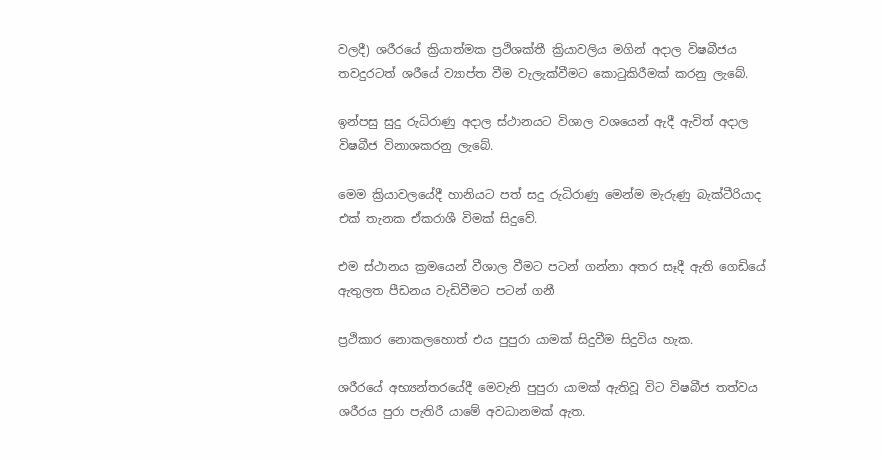වලදී) ශරීරයේ ක්‍රියාත්මක ප්‍රථිශක්තී ක්‍රියාවලිය මගින් අදාල විෂබීජය තවදුරටත් ශරීයේ ව්‍යාප්ත වීම වැලැක්වීමට කොටුකිරීමක් කරනු ලැබේ.

ඉන්පසු සුදු රුධිරාණු අදාල ස්ථානයට විශාල වශයෙන් ඇදී ඇවිත් අදාල විෂබීජ විනාශකරනු ලැබේ.

මෙම ක්‍රියාවලයේදී හානියට පත් සදු රුධිරාණු මෙන්ම මැරුණු බැක්ටීරියාද එක් තැනක ඒකරාශී විමක් සිදුවේ.

එම ස්ථානය ක්‍රමයෙන් වීශාල වීමට පටන් ගන්නා අතර සෑදී ඇති ගෙඩියේ ඇතුලත පීඩනය වැඩිවීමට පටන් ගනී

ප්‍රථිකාර නොකලහොත් එය පුපුරා යාමක් සිදුවීම සිදුවිය හැක.

ශරීරයේ අභ්‍යන්තරයේදී මෙවැනි පුපුරා යාමක් ඇතිවූ විට විෂබීජ තත්වය ශරීරය පුරා පැතිරී යාමේ අවධානමක් ඇත.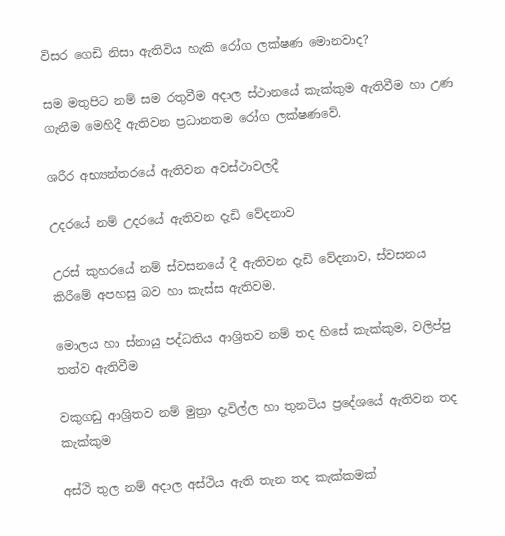විසර ගෙඩි නිසා ඇතිවිය හැකි රෝග ලක්ෂණ මොනවාද?

සම මතුපිට නම් සම රතුවීම අදාල ස්ථානයේ කැක්කුම ඇතිවීම හා උණ ගැනීම මෙහිදී ඇතිවන ප්‍රධානතම රෝග ලක්ෂණවේ.

ශරීර අභ්‍යන්තරයේ ඇතිවන අවස්ථාවලදී

උදරයේ නම් උදරයේ ඇතිවන දැඩි වේදනාව

උරස් කුහරයේ නම් ස්වසනයේ දී ඇතිවන දැඩි වේදනාව, ස්වසනය කිරීමේ අපහසු බව හා කැස්ස ඇතිවම.

මොලය හා ස්නායු පද්ධතිය ආශ්‍රිතව නම් තද හිසේ කැක්කුම, වලිප්පු තත්ව ඇතිවීම

වකුගඩු ආශ්‍රිතව නම් මුත්‍රා දැවිල්ල හා තුනටිය ප්‍රදේශයේ ඇතිවන තද කැක්කුම

අස්ථි තුල නම් අදාල අස්ථිය ඇති තැන තද කැක්කමක්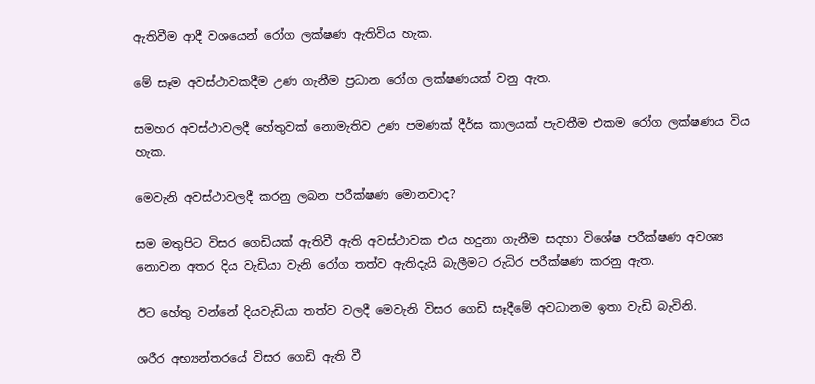ඇතිවීම ආදී වශයෙන් රෝග ලක්ෂණ ඇතිවිය හැක.

මේ සෑම අවස්ථාවකදීම උණ ගැනීම ප්‍රධාන රෝග ලක්ෂණයක් වනු ඇත.

සමහර අවස්ථාවලදී හේතුවක් නොමැතිව උණ පමණක් දීර්ඝ කාලයක් පැවතීම එකම රෝග ලක්ෂණය විය හැක.

මෙවැනි අවස්ථාවලදී කරනු ලබන පරීක්ෂණ මොනවාද?

සම මතුපිට විසර ගෙඩියක් ඇතිවී ඇති අවස්ථාවක එය හදුනා ගැනීම සදහා විශේෂ පරීක්ෂණ අවශ්‍ය නොවන අතර දිය වැඩියා වැනි රෝග තත්ව ඇතිදැයි බැලීමට රුධිර පරීක්ෂණ කරනු ඇත.

ඊට හේතු වන්නේ දියවැඩියා තත්ව වලදී මෙවැනි විසර ගෙඩි සෑදීමේ අවධානම ඉතා වැඩි බැවිනි.

ශරීර අභ්‍යන්තරයේ විසර ගෙඩි ඇති වී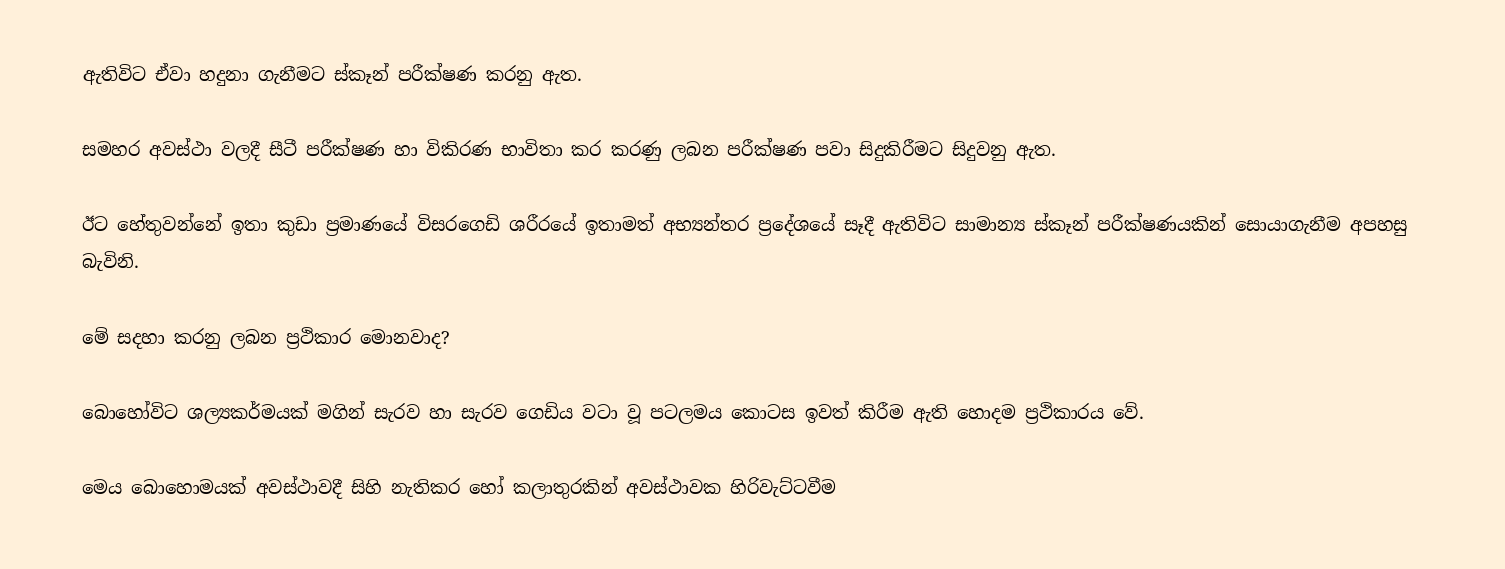ඇතිවිට ඒවා හදුනා ගැනීමට ස්කෑන් පරීක්ෂණ කරනු ඇත.

සමහර අවස්ථා වලදී සීටී පරීක්ෂණ හා විකිරණ භාවිතා කර කරණු ලබන පරීක්ෂණ පවා සිදුකිරීමට සිදුවනු ඇත.

ඊට හේතුවන්නේ ඉතා කුඩා ප්‍රමාණයේ විසරගෙඩි ශරීරයේ ඉතාමත් අභ්‍යන්තර ප්‍රදේශයේ සෑදී ඇතිවිට සාමාන්‍ය ස්කෑන් පරීක්ෂණයකින් සොයාගැනීම අපහසු බැවිනි.

මේ සදහා කරනු ලබන ප්‍රථිකාර මොනවාද?

බොහෝවිට ශල්‍යකර්මයක් මගින් සැරව හා සැරව ගෙඩිය වටා වූ පටලමය කොටස ඉවත් කිරීම ඇති හොදම ප්‍රථිකාරය වේ.

මෙය බොහොමයක් අවස්ථාවදී සිහි නැතිකර හෝ කලාතුරකින් අවස්ථාවක හිරිවැට්ටවීම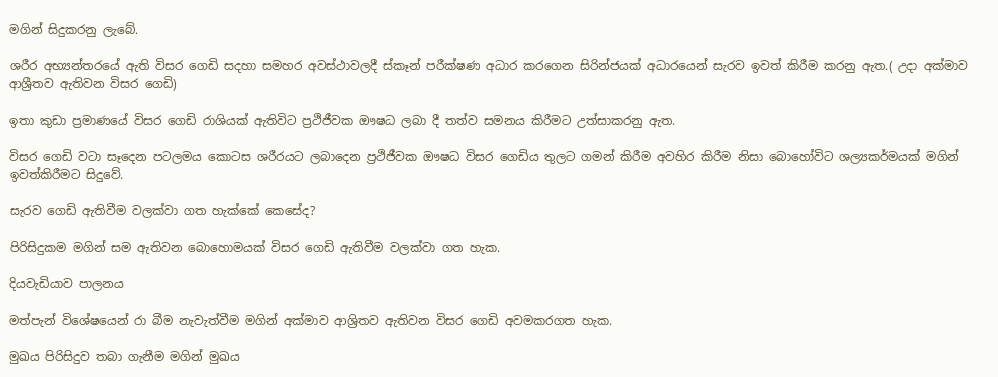මගින් සිදුකරනු ලැබේ.

ශරීර අභ්‍යන්තරයේ ඇති විසර ගෙඩි සදහා සමහර අවස්ථාවලදී ස්කෑන් පරීක්ෂණ අධාර කරගෙන සිරින්ජයක් අධාරයෙන් සැරව ඉවත් කිරීම කරනු ඇත.( උදා අක්මාව ආශ්‍රීතව ඇතිවන විසර ගෙඩි)

ඉතා කුඩා ප්‍රමාණයේ විසර ගෙඩි රාශියක් ඇතිවිට ප්‍රථිජීවක ඖෂධ ලබා දී තත්ව සමනය කිරීමට උත්සාකරනු ඇත.

විසර ගෙඩි වටා සෑදෙන පටලමය කොටස ශරීරයට ලබාදෙන ප්‍රථිජීවක ඖෂධ විසර ගෙඩිය තුලට ගමන් කිරීම අවහිර කිරීම නිසා බොහෝවිට ශල්‍යකර්මයක් මගින් ඉවත්කිරීමට සිදුවේ.

සැරව ගෙඩි ඇතිවීම වලක්වා ගත හැක්කේ කෙසේද?

පිරිසිදුකම මගින් සම ඇතිවන බොහොමයක් විසර ගෙඩි ඇතිවීම වලක්වා ගත හැක.

දියවැඩියාව පාලනය

මත්පැන් විශේෂයෙන් රා බීම නැවැත්වීම මගින් අක්මාව ආශ්‍රිතව ඇතිවන විසර ගෙඩි අවමකරගත හැක.

මුඛය පිරිසිදුව තබා ගැනීම මගින් මුඛය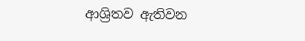ආශ්‍රිතව ඇතිවන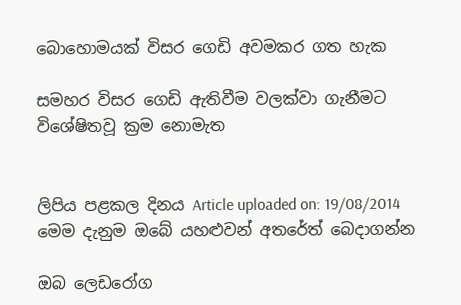බොහොමයක් විසර ගෙඩි අවමකර ගත හැක

සමහර විසර ගෙඩි ඇතිවීම වලක්වා ගැනීමට විශේෂිතවූ ක්‍රම නොමැත


ලිපිය පළකල දිනය Article uploaded on: 19/08/2014
මෙම දැනුම ඔබේ යහළුවන් අතරේත් බෙදාගන්න

ඔබ ලෙඩරෝග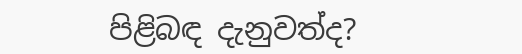පිළිබඳ දැනුවත්ද?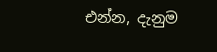එන්න, දැනුම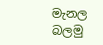මැනල බලමු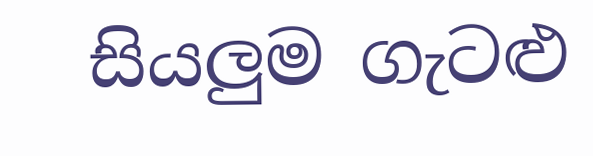සියලුම ගැටළු